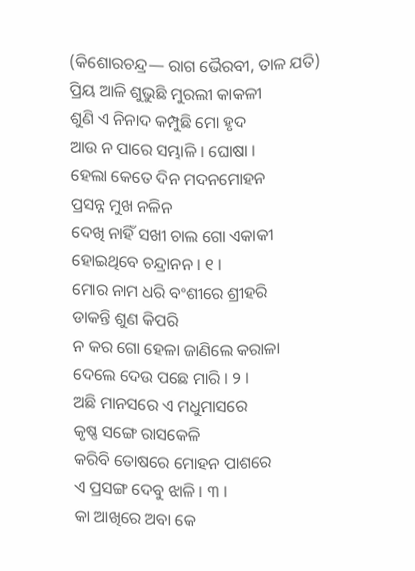(କିଶୋରଚନ୍ଦ୍ର— ରାଗ ଭୈରବୀ, ତାଳ ଯତି)
ପ୍ରିୟ ଆଳି ଶୁଭୁଛି ମୁରଲୀ କାକଳୀ
ଶୁଣି ଏ ନିନାଦ କମ୍ପୁଛି ମୋ ହୃଦ
ଆଉ ନ ପାରେ ସମ୍ଭାଳି । ଘୋଷା ।
ହେଲା କେତେ ଦିନ ମଦନମୋହନ
ପ୍ରସନ୍ନ ମୁଖ ନଳିନ
ଦେଖି ନାହିଁ ସଖୀ ଚାଲ ଗୋ ଏକାକୀ
ହୋଇଥିବେ ଚନ୍ଦ୍ରାନନ । ୧ ।
ମୋର ନାମ ଧରି ବଂଶୀରେ ଶ୍ରୀହରି
ଡାକନ୍ତି ଶୁଣ କିପରି
ନ କର ଗୋ ହେଳା ଜାଣିଲେ କରାଳା
ଦେଲେ ଦେଉ ପଛେ ମାରି । ୨ ।
ଅଛି ମାନସରେ ଏ ମଧୁମାସରେ
କୃଷ୍ଣ ସଙ୍ଗେ ରାସକେଳି
କରିବି ତୋଷରେ ମୋହନ ପାଶରେ
ଏ ପ୍ରସଙ୍ଗ ଦେବୁ ଝାଳି । ୩ ।
କା ଆଖିରେ ଅବା କେ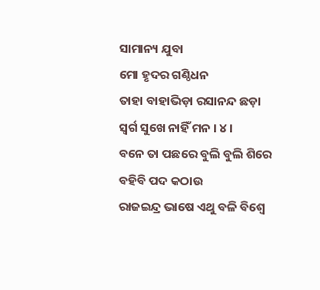ସାମାନ୍ୟ ଯୁବା
ମୋ ହୃଦର ଗଣ୍ଠିଧନ
ତାହା ବାହାଭିଡ଼ା ରସାନନ୍ଦ ଛଡ଼ା
ସ୍ୱର୍ଗ ସୁଖେ ନାହିଁ ମନ । ୪ ।
ବନେ ତା ପଛରେ ବୁଲି ବୁଲି ଶିରେ
ବହିବି ପଦ କଠାଉ
ରାଜଇନ୍ଦ୍ର ଭାଷେ ଏଥୁ ବଳି ବିଶ୍ୱେ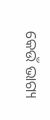କେଉଁ ଭାଗ୍ୟ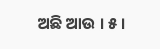ଅଛି ଆଉ । ୫ ।